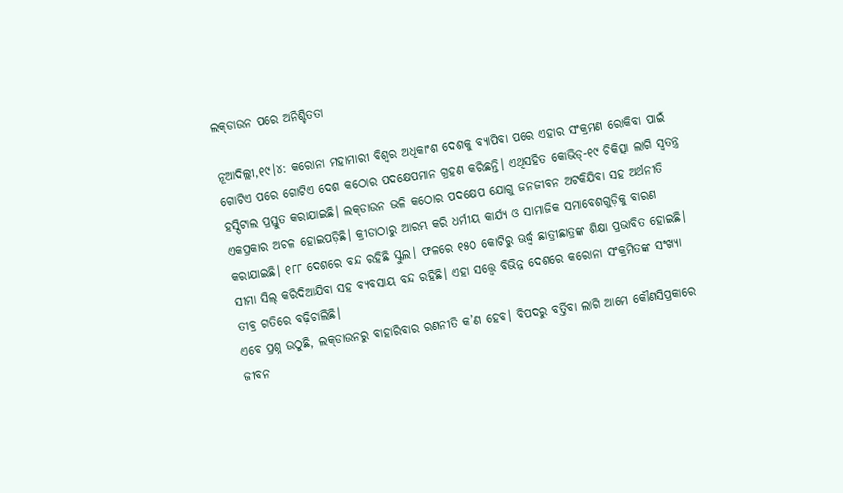ଲକ୍‌ଡାଉନ ପରେ ଅନିଶ୍ଚିତତା

ନୂଆଦିଲ୍ଲୀ,୧୯।୪: କରୋନା ମହାମାରୀ ବିଶ୍ୱର ଅଧିକାଂଶ ଦେଶକୁ ବ୍ୟାପିବା ପରେ ଏହାର ସଂକ୍ରମଣ ରୋକିବା ପାଇଁ ଗୋଟିଏ ପରେ ଗୋଟିଏ ଦେଶ କଠୋର ପଦକ୍ଷେପମାନ ଗ୍ରହଣ କରିଛନ୍ତି। ଏଥିସହିତ କୋଭିଡ୍‌-୧୯ ଚିକିତ୍ସା ଲାଗି ସ୍ବତନ୍ତ୍ର ହସ୍ପିଟାଲ ପ୍ରସ୍ତୁତ କରାଯାଇଛି। ଲକ୍‌ଡାଉନ ଭଳି କଠୋର ପଦକ୍ଷେପ ଯୋଗୁ ଜନଜୀବନ ଅଟକିଯିବା ସହ ଅର୍ଥନୀତି ଏକପ୍ରକାର ଅଚଳ ହୋଇପଡ଼ିଛି। କ୍ରୀଡାଠାରୁ ଆରମ୍ଭ କରି ଧର୍ମୀୟ କାର୍ଯ୍ୟ ଓ ସାମାଜିକ ସମାବେଶଗୁଡ଼ିକୁ ବାରଣ କରାଯାଇଛି। ୧୮୮ ଦେଶରେ ବନ୍ଦ ରହିଛି ସ୍କୁଲ। ଫଳରେ ୧୫୦ କୋଟିରୁ ଊର୍ଦ୍ଧ୍ୱ ଛାତ୍ରୀଛାତ୍ରଙ୍କ ଶିକ୍ଷା ପ୍ରଭାବିତ ହୋଇଛି। ସୀମା ସିଲ୍‌ କରିଦିଆଯିବା ସହ ବ୍ୟବସାୟ ବନ୍ଦ ରହିଛି। ଏହା ସତ୍ତ୍ୱେ ବିଭିନ୍ନ ଦେଶରେ କରୋନା ସଂକ୍ରମିତଙ୍କ ସଂଖ୍ୟା ତୀବ୍ର ଗତିରେ ବଢ଼ିଚାଲିଛି।
ଏବେ ପ୍ରଶ୍ନ ଉଠୁଛି, ଲକ୍‌ଡାଉନରୁ ବାହାରିବାର ରଣନୀତି କ’ଣ ହେବ। ବିପଦରୁ ବର୍ତ୍ତିବା ଲାଗି ଆମେ କୌଣସିପ୍ରକାରେ ଜୀବନ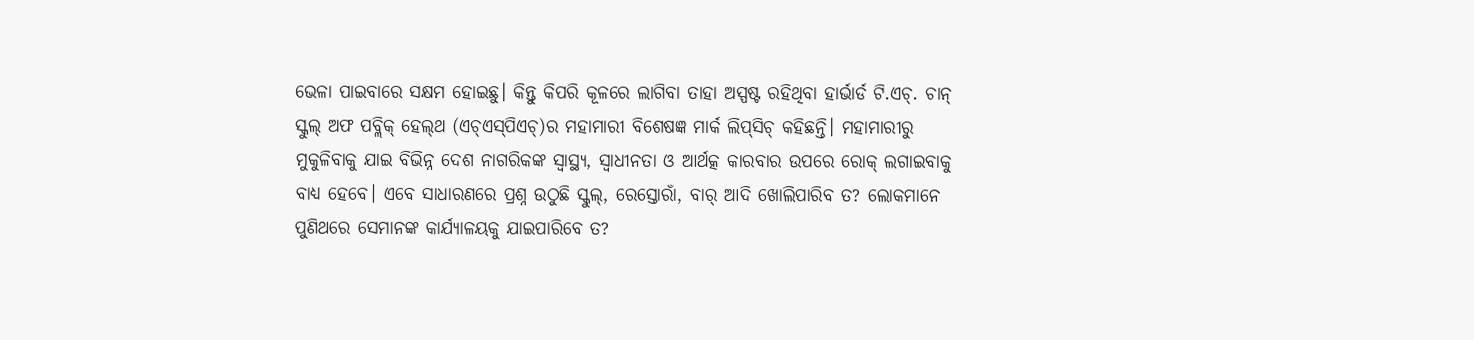ଭେଳା ପାଇବାରେ ସକ୍ଷମ ହୋଇଛୁ। କିନ୍ତୁ କିପରି କୂଳରେ ଲାଗିବା ତାହା ଅସ୍ପଷ୍ଟ ରହିଥିବା ହାର୍ଭାର୍ଡ ଟି.ଏଚ୍‌. ଚାନ୍‌ ସ୍କୁଲ୍‌ ଅଫ ପବ୍ଲିକ୍‌ ହେଲ୍‌ଥ (ଏଚ୍‌ଏସ୍‌ପିଏଚ୍‌)ର ମହାମାରୀ ବିଶେଷଜ୍ଞ ମାର୍କ ଲିପ୍‌ସିଚ୍‌ କହିଛନ୍ତି। ମହାମାରୀରୁ ମୁକୁଳିବାକୁ ଯାଇ ବିଭିନ୍ନ ଦେଶ ନାଗରିକଙ୍କ ସ୍ବାସ୍ଥ୍ୟ, ସ୍ବାଧୀନତା ଓ ଆର୍ଥତ୍କ କାରବାର ଉପରେ ରୋକ୍‌ ଲଗାଇବାକୁ ବାଧ୍ୟ ହେବେ। ଏବେ ସାଧାରଣରେ ପ୍ରଶ୍ନ ଉଠୁଛି ସ୍କୁଲ୍‌, ରେସ୍ତୋରାଁ, ବାର୍‌ ଆଦି ଖୋଲିପାରିବ ତ? ଲୋକମାନେ ପୁଣିଥରେ ସେମାନଙ୍କ କାର୍ଯ୍ୟାଳୟକୁ ଯାଇପାରିବେ ତ?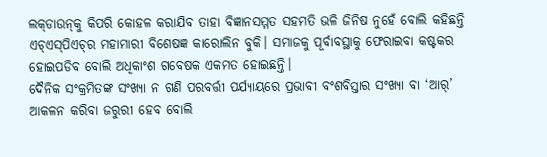ଲକ୍‌ଡାଉନ୍‌କୁ କିପରି କୋହଳ କରାଯିବ ତାହା ବିଜ୍ଞାନସମ୍ମତ ସହମତି ଭଳି ଜିନିଷ ନୁହେଁ ବୋଲି କହିଛନ୍ତି ଏଚ୍‌ଏସ୍‌ପିଏଚ୍‌ର ମହାମାରୀ ବିଶେଷଜ୍ଞ କାରୋଲିନ ବୁକି। ସମାଜକୁ ପୂର୍ବାବସ୍ଥାକୁ ଫେରାଇବା କଷ୍ଟକର ହୋଇପଡିବ ବୋଲି ଅଧିକାଂଶ ଗବେଷକ ଏକମତ ହୋଇଛନ୍ତି।
ଦୈନିକ ସଂକ୍ରମିତଙ୍କ ସଂଖ୍ୟା ନ ଗଣି ପରବର୍ତ୍ତୀ ପର୍ଯ୍ୟାୟରେ ପ୍ରଭାବୀ ବଂଶବିସ୍ତାର ସଂଖ୍ୟା ବା ‘ଆର୍‌’ ଆକଳନ କରିବା ଜରୁରୀ ହେବ ବୋଲି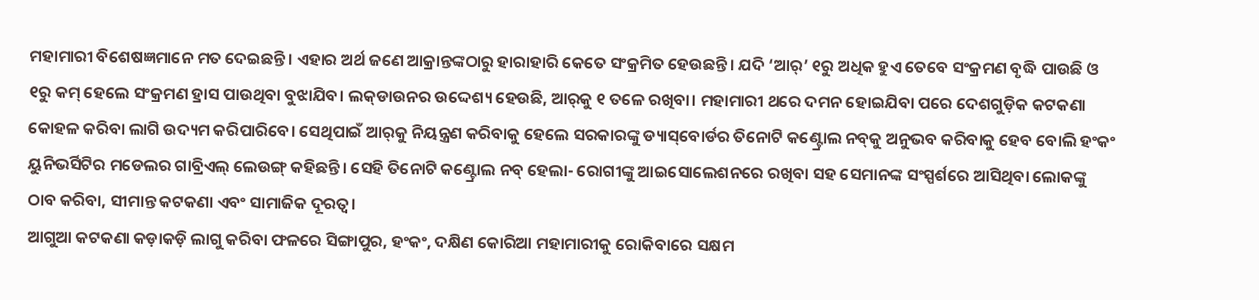ମହାମାରୀ ବିଶେଷଜ୍ଞମାନେ ମତ ଦେଇଛନ୍ତି। ଏହାର ଅର୍ଥ ଜଣେ ଆକ୍ରାନ୍ତଙ୍କଠାରୁ ହାରାହାରି କେତେ ସଂକ୍ରମିତ ହେଉଛନ୍ତି। ଯଦି ‘ଆର୍‌’ ୧ରୁ ଅଧିକ ହୁଏ ତେବେ ସଂକ୍ରମଣ ବୃଦ୍ଧି ପାଉଛି ଓ ୧ରୁ କମ୍‌ ହେଲେ ସଂକ୍ରମଣ ହ୍ରାସ ପାଉଥିବା ବୁଝାଯିବ। ଲକ୍‌ଡାଉନର ଉଦ୍ଦେଶ୍ୟ ହେଉଛି, ଆର୍‌କୁ ୧ ତଳେ ରଖିବା। ମହାମାରୀ ଥରେ ଦମନ ହୋଇଯିବା ପରେ ଦେଶଗୁଡ଼ିକ କଟକଣା କୋହଳ କରିବା ଲାଗି ଉଦ୍ୟମ କରିପାରିବେ। ସେଥିପାଇଁ ଆର୍‌କୁ ନିୟନ୍ତ୍ରଣ କରିବାକୁ ହେଲେ ସରକାରଙ୍କୁ ଡ୍ୟାସ୍‌ବୋର୍ଡର ତିନୋଟି କଣ୍ଟ୍ରୋଲ ନବ୍‌କୁ ଅନୁଭବ କରିବାକୁ ହେବ ବୋଲି ହଂକଂ ୟୁନିଭର୍ସିଟିର ମଡେଲର ଗାବ୍ରିଏଲ୍‌ ଲେଉଙ୍ଗ୍‌ କହିଛନ୍ତି। ସେହି ତିନୋଟି କଣ୍ଟ୍ରୋଲ ନବ୍‌ ହେଲା- ରୋଗୀଙ୍କୁ ଆଇସୋଲେଶନରେ ରଖିବା ସହ ସେମାନଙ୍କ ସଂସ୍ପର୍ଶରେ ଆସିଥିବା ଲୋକଙ୍କୁ ଠାବ କରିବା, ସୀମାନ୍ତ କଟକଣା ଏବଂ ସାମାଜିକ ଦୂରତ୍ୱ।
ଆଗୁଆ କଟକଣା କଡ଼ାକଡ଼ି ଲାଗୁ କରିବା ଫଳରେ ସିଙ୍ଗାପୁର, ହଂକଂ, ଦକ୍ଷିଣ କୋରିଆ ମହାମାରୀକୁ ରୋକିବାରେ ସକ୍ଷମ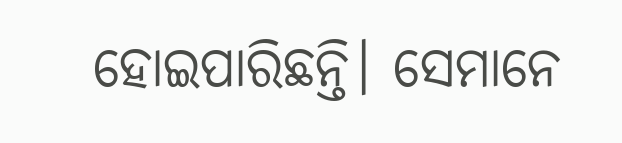ହୋଇପାରିଛନ୍ତି। ସେମାନେ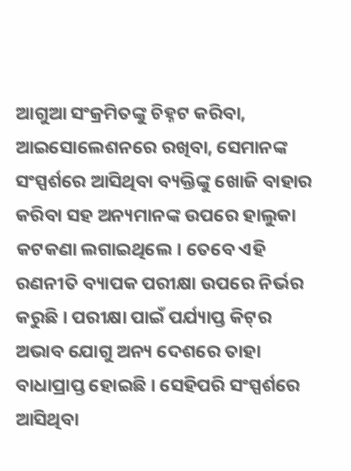ଆଗୁଆ ସଂକ୍ରମିତଙ୍କୁ ଚିହ୍ନଟ କରିବା, ଆଇସୋଲେଶନରେ ରଖିବା, ସେମାନଙ୍କ ସଂସ୍ପର୍ଶରେ ଆସିଥିବା ବ୍ୟକ୍ତିଙ୍କୁ ଖୋଜି ବାହାର କରିବା ସହ ଅନ୍ୟମାନଙ୍କ ଉପରେ ହାଲୁକା କଟକଣା ଲଗାଇଥିଲେ। ତେବେ ଏହି ରଣନୀତି ବ୍ୟାପକ ପରୀକ୍ଷା ଉପରେ ନିର୍ଭର କରୁଛି। ପରୀକ୍ଷା ପାଇଁ ପର୍ଯ୍ୟାପ୍ତ କିଟ୍‌ର ଅଭାବ ଯୋଗୁ ଅନ୍ୟ ଦେଶରେ ତାହା ବାଧାପ୍ରାପ୍ତ ହୋଇଛି। ସେହିପରି ସଂସ୍ପର୍ଶରେ ଆସିଥିବା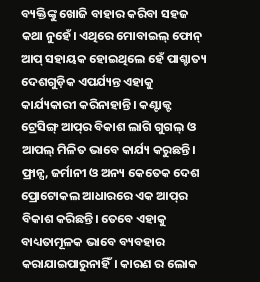ବ୍ୟକ୍ତିଙ୍କୁ ଖୋଜି ବାହାର କରିବା ସହଜ କଥା ନୁହେଁ। ଏଥିରେ ମୋବାଇଲ୍‌ ଫୋନ୍‌ ଆପ୍‌ ସହାୟକ ହୋଇଥିଲେ ହେଁ ପାଶ୍ଚାତ୍ୟ ଦେଶଗୁଡ଼ିକ ଏପର୍ଯ୍ୟନ୍ତ ଏହାକୁ କାର୍ଯ୍ୟକାରୀ କରିନାହାନ୍ତି। କଣ୍ଟାକ୍ଟ ଟ୍ରେସିଙ୍ଗ୍‌ ଆପ୍‌ର ବିକାଶ ଲାଗି ଗୁଗଲ୍‌ ଓ ଆପଲ୍‌ ମିଳିତ ଭାବେ କାର୍ଯ୍ୟ କରୁଛନ୍ତି। ଫ୍ରାନ୍ସ, ଜର୍ମାନୀ ଓ ଅନ୍ୟ କେତେକ ଦେଶ ପ୍ରୋଟୋକଲ ଆଧାରରେ ଏକ ଆପ୍‌ର ବିକାଶ କରିଛନ୍ତି। ତେବେ ଏହାକୁ ବାଧ୍ୟତାମୂଳକ ଭାବେ ବ୍ୟବହାର କରାଯାଇପାରୁନାହିଁ। କାରଣ ର ଲୋକ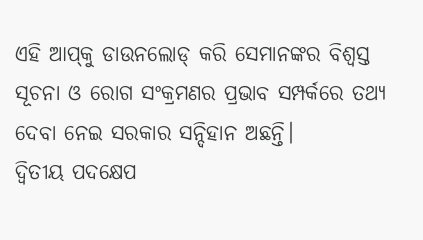ଏହି ଆପ୍‌କୁ ଡାଉନଲୋଡ୍‌ କରି ସେମାନଙ୍କର ବିଶ୍ୱସ୍ତ ସୂଚନା ଓ ରୋଗ ସଂକ୍ରମଣର ପ୍ରଭାବ ସମ୍ପର୍କରେ ତଥ୍ୟ ଦେବା ନେଇ ସରକାର ସନ୍ଦିହାନ ଅଛନ୍ତି।
ଦ୍ୱିତୀୟ ପଦକ୍ଷେପ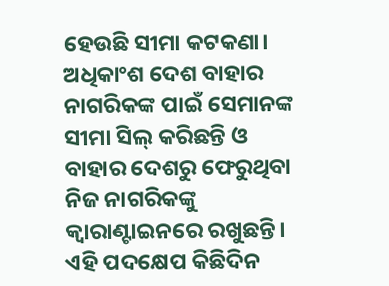ହେଉଛି ସୀମା କଟକଣା। ଅଧିକାଂଶ ଦେଶ ବାହାର ନାଗରିକଙ୍କ ପାଇଁ ସେମାନଙ୍କ ସୀମା ସିଲ୍‌ କରିଛନ୍ତି ଓ ବାହାର ଦେଶରୁ ଫେରୁଥିବା ନିଜ ନାଗରିକଙ୍କୁ କ୍ୱାରାଣ୍ଟାଇନରେ ରଖୁଛନ୍ତି। ଏହି ପଦକ୍ଷେପ କିଛିଦିନ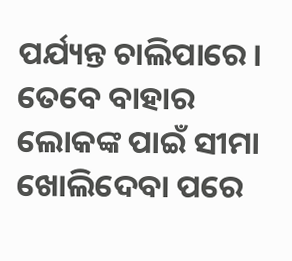ପର୍ଯ୍ୟନ୍ତ ଚାଲିପାରେ। ତେବେ ବାହାର ଲୋକଙ୍କ ପାଇଁ ସୀମା ଖୋଲିଦେବା ପରେ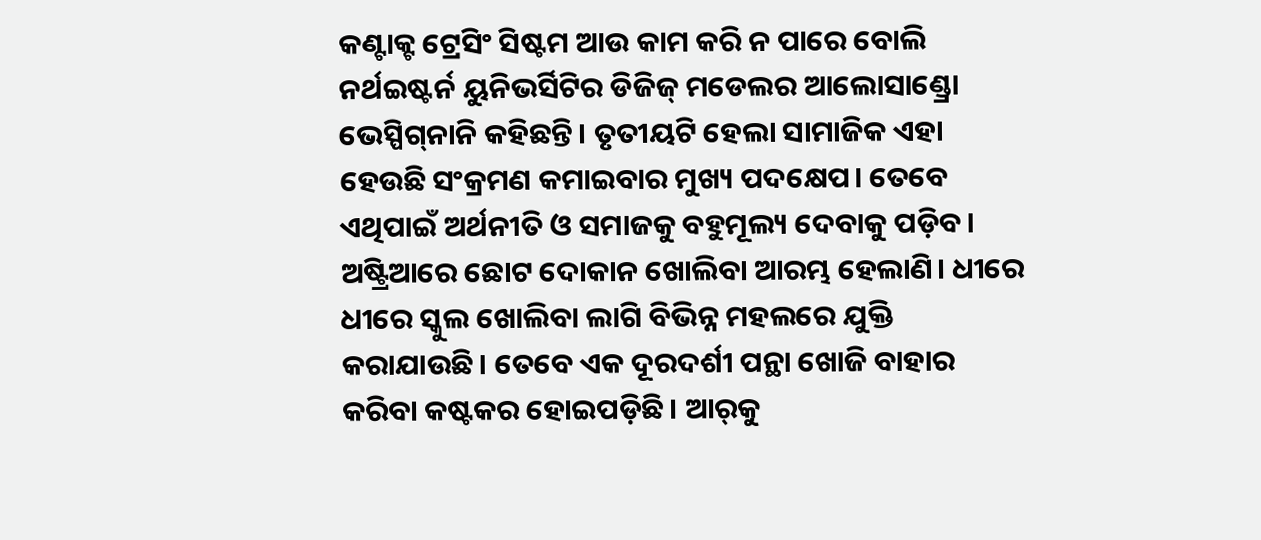କଣ୍ଟାକ୍ଟ ଟ୍ରେସିଂ ସିଷ୍ଟମ ଆଉ କାମ କରି ନ ପାରେ ବୋଲି ନର୍ଥଇଷ୍ଟର୍ନ ୟୁନିଭର୍ସିଟିର ଡିଜିଜ୍‌ ମଡେଲର ଆଲୋସାଣ୍ଡ୍ରୋ ଭେସ୍ପିଗ୍‌ନାନି କହିଛନ୍ତି। ତୃତୀୟଟି ହେଲା ସାମାଜିକ ଏହା ହେଉଛି ସଂକ୍ରମଣ କମାଇବାର ମୁଖ୍ୟ ପଦକ୍ଷେପ। ତେବେ ଏଥିପାଇଁ ଅର୍ଥନୀତି ଓ ସମାଜକୁ ବହୁମୂଲ୍ୟ ଦେବାକୁ ପଡ଼ିବ। ଅଷ୍ଟ୍ରିଆରେ ଛୋଟ ଦୋକାନ ଖୋଲିବା ଆରମ୍ଭ ହେଲାଣି। ଧୀରେ ଧୀରେ ସ୍କୁଲ ଖୋଲିବା ଲାଗି ବିଭିନ୍ନ ମହଲରେ ଯୁକ୍ତି କରାଯାଉଛି। ତେବେ ଏକ ଦୂରଦର୍ଶୀ ପନ୍ଥା ଖୋଜି ବାହାର କରିବା କଷ୍ଟକର ହୋଇପଡ଼ିଛି। ଆର୍‌କୁ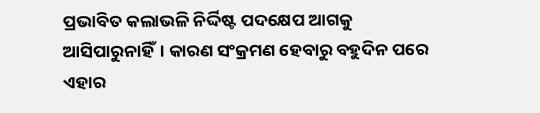ପ୍ରଭାବିତ କଲାଭଳି ନିର୍ଦ୍ଦିଷ୍ଟ ପଦକ୍ଷେପ ଆଗକୁ ଆସିପାରୁନାହିଁ। କାରଣ ସଂକ୍ରମଣ ହେବାରୁ ବହୁଦିନ ପରେ ଏହାର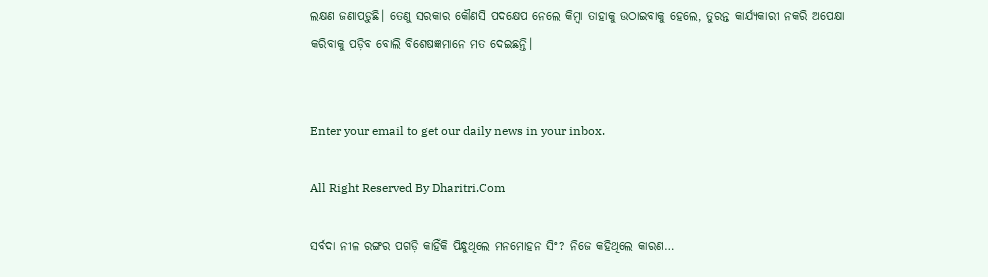ଲକ୍ଷଣ ଜଣାପଡ଼ୁଛି। ତେଣୁ ସରକାର କୌଣସି ପଦକ୍ଷେପ ନେଲେ କିମ୍ବା ତାହାକୁ ଉଠାଇବାକୁ ହେଲେ, ତୁରନ୍ତ କାର୍ଯ୍ୟକାରୀ ନକରି ଅପେକ୍ଷା କରିବାକୁ ପଡ଼ିବ ବୋଲି ବିଶେଷଜ୍ଞମାନେ ମତ ଦେଇଛନ୍ତି।


Enter your email to get our daily news in your inbox.

All Right Reserved By Dharitri.Com

ସର୍ବଦା ନୀଳ ରଙ୍ଗର ପଗଡ଼ି କାହିଁକି ପିନ୍ଧୁଥିଲେ ମନମୋହନ ସିଂ? ନିଜେ କହିଥିଲେ କାରଣ…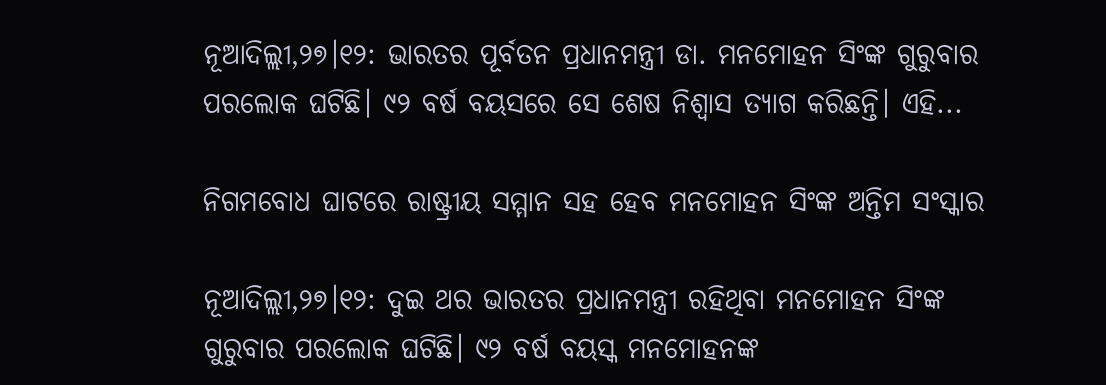ନୂଆଦିଲ୍ଲୀ,୨୭।୧୨: ଭାରତର ପୂର୍ବତନ ପ୍ରଧାନମନ୍ତ୍ରୀ ଡା. ମନମୋହନ ସିଂଙ୍କ ଗୁରୁବାର ପରଲୋକ ଘଟିଛି। ୯୨ ବର୍ଷ ବୟସରେ ସେ ଶେଷ ନିଶ୍ୱାସ ତ୍ୟାଗ କରିଛନ୍ତି। ଏହି...

ନିଗମବୋଧ ଘାଟରେ ରାଷ୍ଟ୍ରୀୟ ସମ୍ମାନ ସହ ହେବ ମନମୋହନ ସିଂଙ୍କ ଅନ୍ତିମ ସଂସ୍କାର

ନୂଆଦିଲ୍ଲୀ,୨୭।୧୨: ଦୁଇ ଥର ଭାରତର ପ୍ରଧାନମନ୍ତ୍ରୀ ରହିଥିବା ମନମୋହନ ସିଂଙ୍କ ଗୁରୁବାର ପରଲୋକ ଘଟିଛି। ୯୨ ବର୍ଷ ବୟସ୍କ ମନମୋହନଙ୍କ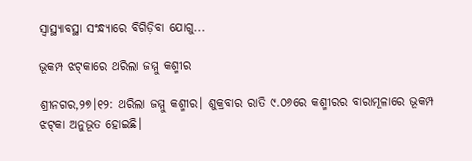ସ୍ବାସ୍ଥ୍ୟାବସ୍ଥା ସଂନ୍ଧ୍ୟାରେ ବିଗିଡ଼ିବା ଯୋଗୁ...

ଭୂକମ୍ପ ଝଟ୍‌କାରେ ଥରିଲା ଜମ୍ମୁ କଶ୍ମୀର

ଶ୍ରୀନଗର,୨୭।୧୨: ଥରିଲା ଜମ୍ମୁ କଶ୍ମୀର। ଶୁକ୍ରବାର ରାତି ୯.୦୬ରେ କଶ୍ମୀରର ବାରାମୂଳାରେ ଭୂକମ୍ପ ଝଟ୍‌କା ଅନୁଭୂତ ହୋଇଛି।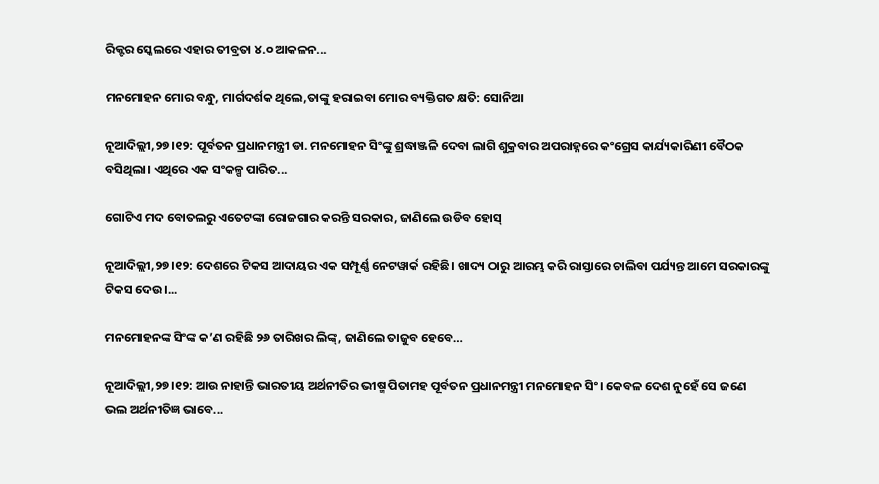ରିକ୍ଟର ସ୍କେଲରେ ଏହାର ତୀବ୍ରତା ୪.୦ ଆକଳନ...

ମନମୋହନ ମୋର ବନ୍ଧୁ, ମାର୍ଗଦର୍ଶକ ଥିଲେ,ତାଙ୍କୁ ହରାଇବା ମୋର ବ୍ୟକ୍ତିଗତ କ୍ଷତି: ସୋନିଆ

ନୂଆଦିଲ୍ଲୀ,୨୭।୧୨: ପୂର୍ବତନ ପ୍ରଧାନମନ୍ତ୍ରୀ ଡା. ମନମୋହନ ସିଂଙ୍କୁ ଶ୍ରଦ୍ଧାଞ୍ଜଳି ଦେବା ଲାଗି ଶୁକ୍ରବାର ଅପରାହ୍ନରେ କଂଗ୍ରେସ କାର୍ଯ୍ୟକାରିଣୀ ବୈଠକ ବସିଥିଲା। ଏଥିରେ ଏକ ସଂକଳ୍ପ ପାରିତ...

ଗୋଟିଏ ମଦ ବୋତଲରୁ ଏତେଟଙ୍କା ରୋଜଗାର କରନ୍ତି ସରକାର, ଜାଣିଲେ ଉଡିବ ହୋସ୍‌

ନୂଆଦିଲ୍ଲୀ,୨୭।୧୨: ଦେଶରେ ଟିକସ ଆଦାୟର ଏକ ସମ୍ପୂର୍ଣ୍ଣ ନେଟୱାର୍କ ରହିଛି। ଖାଦ୍ୟ ଠାରୁ ଆରମ୍ଭ କରି ରାସ୍ତାରେ ଚାଲିବା ପର୍ଯ୍ୟନ୍ତ ଆମେ ସରକାରଙ୍କୁ ଟିକସ ଦେଉ।...

ମନମୋହନଙ୍କ ସିଂଙ୍କ କ’ଣ ରହିଛି ୨୬ ତାରିଖର ଲିଙ୍କ୍‌, ଜାଣିଲେ ତାଜୁବ ହେବେ…

ନୂଆଦିଲ୍ଲୀ,୨୭।୧୨: ଆଉ ନାହାନ୍ତି ଭାରତୀୟ ଅର୍ଥନୀତିର ଭୀଷ୍ମ ପିତାମହ ପୂର୍ବତନ ପ୍ରଧାନମନ୍ତ୍ରୀ ମନମୋହନ ସିଂ। କେବଳ ଦେଶ ନୁହେଁ ସେ ଜଣେ ଭଲ ଅର୍ଥନୀତିଜ୍ଞ ଭାବେ...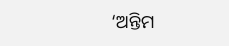‘ଅନ୍ତିମ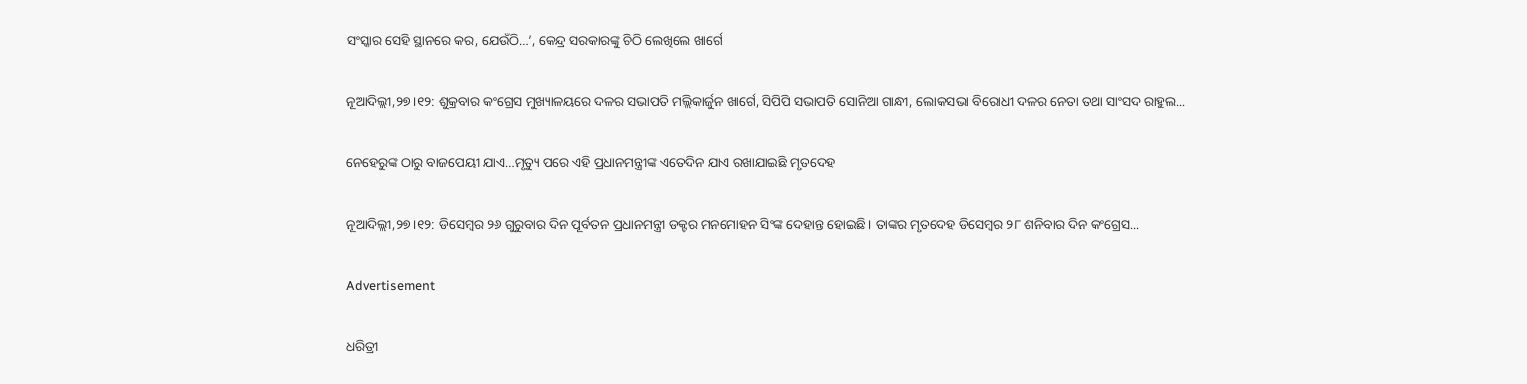ସଂସ୍କାର ସେହି ସ୍ଥାନରେ କର, ଯେଉଁଠି…’, କେନ୍ଦ୍ର ସରକାରଙ୍କୁ ଚିଠି ଲେଖିଲେ ଖାର୍ଗେ

ନୂଆଦିଲ୍ଲୀ,୨୭।୧୨: ଶୁକ୍ରବାର କଂଗ୍ରେସ ମୁଖ୍ୟାଳୟରେ ଦଳର ସଭାପତି ମଲ୍ଲିକାର୍ଜୁନ ଖାର୍ଗେ, ସିପିପି ସଭାପତି ସୋନିଆ ଗାନ୍ଧୀ, ଲୋକସଭା ବିରୋଧୀ ଦଳର ନେତା ତଥା ସାଂସଦ ରାହୁଲ...

ନେହେରୁଙ୍କ ଠାରୁ ବାଜପେୟୀ ଯାଏ…ମୃତ୍ୟୁ ପରେ ଏହି ପ୍ରଧାନମନ୍ତ୍ରୀଙ୍କ ଏତେଦିନ ଯାଏ ରଖାଯାଇଛି ମୃତଦେହ

ନୂଆଦିଲ୍ଲୀ,୨୭।୧୨: ଡିସେମ୍ବର ୨୬ ଗୁରୁବାର ଦିନ ପୂର୍ବତନ ପ୍ରଧାନମନ୍ତ୍ରୀ ଡକ୍ଟର ମନମୋହନ ସିଂଙ୍କ ଦେହାନ୍ତ ହୋଇଛି। ତାଙ୍କର ମୃତଦେହ ଡିସେମ୍ବର ୨୮ ଶନିବାର ଦିନ କଂଗ୍ରେସ...

Advertisement

ଧରିତ୍ରୀ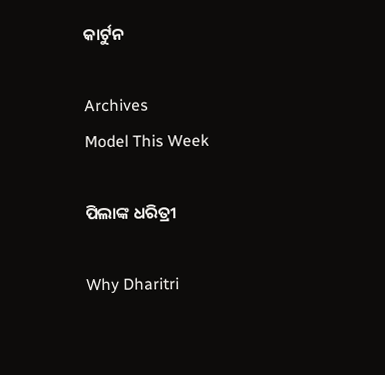କାର୍ଟୁନ

Archives
Model This Week

ପିଲାଙ୍କ ଧରିତ୍ରୀ

Why Dharitri